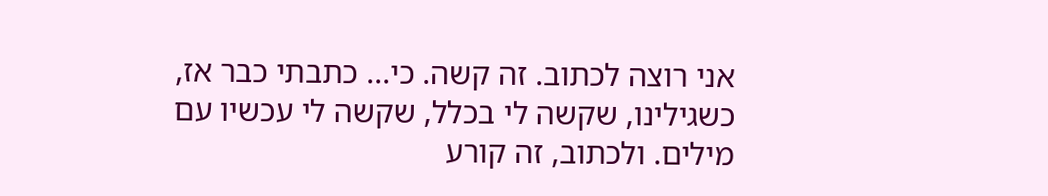אני רוצה לכתוב. זה קשה. כי... כתבתי כבר אז, כשגילינו, שקשה לי בכלל, שקשה לי עכשיו עם מילים. ולכתוב, זה קורע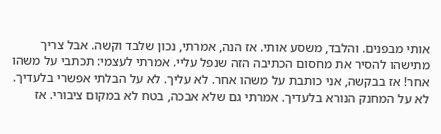אותי מבפנים. והלבד, משסע אותי. אז הנה, אמרתי, נכון שלבד וקשה. אבל צריך מתישהו להסיר את מחסום הכתיבה הזה שנפל עליי. אמרתי לעצמי: תכתבי על משהו אחר! אז בבקשה, אני כותבת על משהו אחר. לא עליך. לא על הבלתי אפשרי בלעדיך. לא על המחנק הנורא בלעדיך. אמרתי גם שלא אבכה, בטח לא במקום ציבורי. אז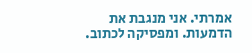אמרתי. אני מנגבת את הדמעות. ומפסיקה לכתוב.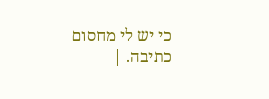כי יש לי מחסום כתיבה. |